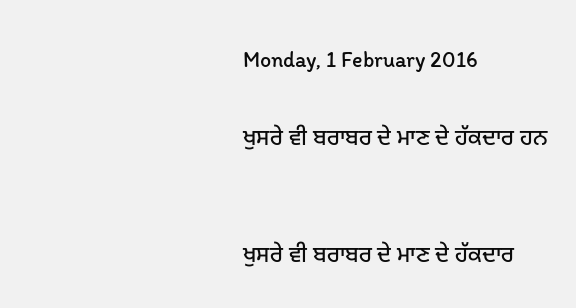Monday, 1 February 2016

ਖੁਸਰੇ ਵੀ ਬਰਾਬਰ ਦੇ ਮਾਣ ਦੇ ਹੱਕਦਾਰ ਹਨ


ਖੁਸਰੇ ਵੀ ਬਰਾਬਰ ਦੇ ਮਾਣ ਦੇ ਹੱਕਦਾਰ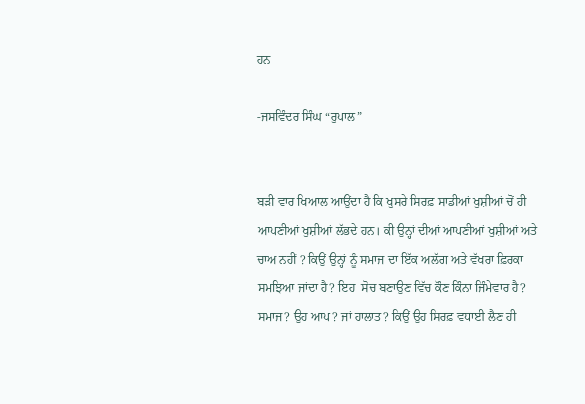ਹਨ

-ਜਸਵਿੰਦਰ ਸਿੰਘ “ਰੁਪਾਲ”


ਬੜੀ ਵਾਰ ਖਿਆਲ ਆਉਂਦਾ ਹੈ ਕਿ ਖੁਸਰੇ ਸਿਰਫ਼ ਸਾਡੀਆਂ ਖੁਸ਼ੀਆਂ ਚੋਂ ਹੀ ਆਪਣੀਆਂ ਖੁਸ਼ੀਆਂ ਲੱਭਦੇ ਹਨ। ਕੀ ਉਨ੍ਹਾਂ ਦੀਆਂ ਆਪਣੀਆਂ ਖੁਸ਼ੀਆਂ ਅਤੇ ਚਾਅ ਨਹੀਂ ? ਕਿਉਂ ਉਨ੍ਹਾਂ ਨੂੰ ਸਮਾਜ ਦਾ ਇੱਕ ਅਲੱਗ ਅਤੇ ਵੱਖਰਾ ਫ਼ਿਰਕਾ ਸਮਝਿਆ ਜਾਂਦਾ ਹੈ? ਇਹ  ਸੋਚ ਬਣਾਉਣ ਵਿੱਚ ਕੌਣ ਕਿੰਨਾ ਜਿੰਮੇਵਾਰ ਹੈ? ਸਮਾਜ? ਉਹ ਆਪ? ਜਾਂ ਹਾਲਾਤ? ਕਿਉਂ ਉਹ ਸਿਰਫ਼ ਵਧਾਈ ਲੈਣ ਹੀ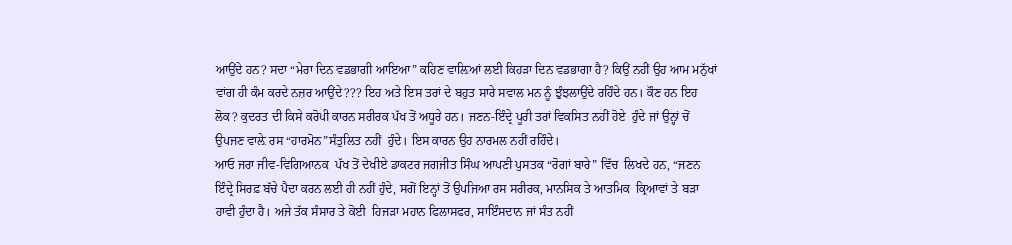ਆਉਂਦੇ ਹਨ? ਸਦਾ “ਮੇਰਾ ਦਿਨ ਵਡਭਾਗੀ ਆਇਆ” ਕਹਿਣ ਵਾਲ਼ਿਆਂ ਲਈ ਕਿਹੜਾ ਦਿਨ ਵਡਭਾਗਾ ਹੈ? ਕਿਉਂ ਨਹੀਂ ਉਹ ਆਮ ਮਨੁੱਖਾਂ ਵਾਂਗ ਹੀ ਕੰਮ ਕਰਦੇ ਨਜ਼ਰ ਆਉਂਦੇ??? ਇਹ ਅਤੇ ਇਸ ਤਰਾਂ ਦੇ ਬਹੁਤ ਸਾਰੇ ਸਵਾਲ ਮਨ ਨੂੰ ਝੁੰਝਲਾਉਂਦੇ ਰਹਿੰਦੇ ਹਨ। ਕੌਣ ਹਨ ਇਹ ਲੋਕ? ਕੁਦਰਤ ਦੀ ਕਿਸੇ ਕਰੋਪੀ ਕਾਰਨ ਸਰੀਰਕ ਪੱਖ ਤੋਂ ਅਧੂਰੇ ਹਨ। ਜਣਨ-ਇੰਦ੍ਰੇ ਪੂਰੀ ਤਰਾਂ ਵਿਕਸਿਤ ਨਹੀਂ ਹੋਏ  ਹੁੰਦੇ ਜਾਂ ਉਨ੍ਹਾਂ ਚੋਂ ਉਪਜਣ ਵਾਲ਼ੇ ਰਸ “ਹਾਰਮੋਨ”ਸੰਤੁਲਿਤ ਨਹੀਂ  ਹੁੰਦੇ। ਇਸ ਕਾਰਨ ਉਹ ਨਾਰਮਲ ਨਹੀਂ ਰਹਿੰਦੇ।
ਆਓ ਜਰਾ ਜੀਵ-ਵਿਗਿਆਨਕ  ਪੱਖ ਤੋਂ ਦੇਖੀਏ ਡਾਕਟਰ ਜਗਜੀਤ ਸਿੰਘ ਆਪਣੀ ਪੁਸਤਕ “ਰੋਗਾਂ ਬਾਰੇ” ਵਿੱਚ  ਲਿਖਦੇ ਹਨ, “ਜਣਨ ਇੰਦ੍ਰੇ ਸਿਰਫ਼ ਬੱਚੇ ਪੈਦਾ ਕਰਨ ਲਈ ਹੀ ਨਹੀਂ ਹੁੰਦੇ, ਸਗੋਂ ਇਨ੍ਹਾਂ ਤੋਂ ਉਪਜਿਆ ਰਸ ਸਰੀਰਕ, ਮਾਨਸਿਕ ਤੇ ਆਤਮਿਕ  ਕ੍ਰਿਆਵਾਂ ਤੇ ਬੜਾ ਹਾਵੀ ਹੁੰਦਾ ਹੈ। ਅਜੇ ਤੱਕ ਸੰਸਾਰ ਤੇ ਕੋਈ  ਹਿਜੜਾ ਮਹਾਨ ਫਿਲਾਸਫਰ, ਸਾਇੰਸਦਾਨ ਜਾਂ ਸੰਤ ਨਹੀਂ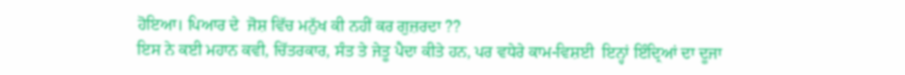ਹੋਇਆ। ਪਿਆਰ ਦੇ  ਜੋਸ਼ ਵਿੱਚ ਮਨੁੱਖ ਕੀ ਨਹੀਂ ਕਰ ਗੁਜ਼ਰਦਾ ??
ਇਸ ਨੇ ਕਈ ਮਹਾਨ ਕਵੀ, ਚਿੱਤਰਕਾਰ, ਸੰਤ ਤੇ ਜੇਤੂ ਪੈਦਾ ਕੀਤੇ ਹਨ, ਪਰ ਵਧੇਰੇ ਕਾਮ-ਵਿਸ਼ਈ  ਇਨ੍ਹਾਂ ਇੰਦ੍ਰਿਆਂ ਦਾ ਦੂਜਾ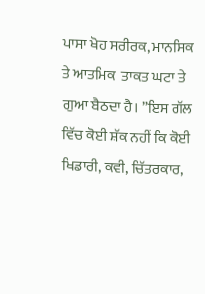ਪਾਸਾ ਖੋਹ ਸਰੀਰਕ, ਮਾਨਸਿਕ ਤੇ ਆਤਮਿਕ  ਤਾਕਤ ਘਟਾ ਤੇ ਗੁਆ ਬੈਠਦਾ ਹੈ। ”ਇਸ ਗੱਲ ਵਿੱਚ ਕੋਈ ਸ਼ੱਕ ਨਹੀਂ ਕਿ ਕੋਈ ਖਿਡਾਰੀ, ਕਵੀ, ਚਿੱਤਰਕਾਰ,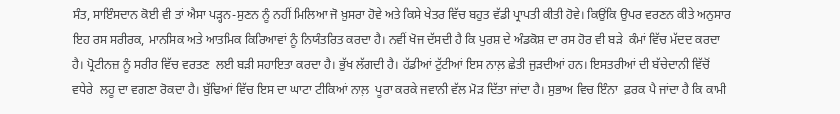ਸੰਤ, ਸਾਇੰਸਦਾਨ ਕੋਈ ਵੀ ਤਾਂ ਐਸਾ ਪੜ੍ਹਨ-ਸੁਣਨ ਨੂੰ ਨਹੀਂ ਮਿਲਿਆ ਜੋ ਖ਼ੁਸਰਾ ਹੋਵੇ ਅਤੇ ਕਿਸੇ ਖੇਤਰ ਵਿੱਚ ਬਹੁਤ ਵੱਡੀ ਪ੍ਰਾਪਤੀ ਕੀਤੀ ਹੋਵੇ। ਕਿਉਂਕਿ ਉਪਰ ਵਰਣਨ ਕੀਤੇ ਅਨੁਸਾਰ ਇਹ ਰਸ ਸਰੀਰਕ, ਮਾਨਸਿਕ ਅਤੇ ਆਤਮਿਕ ਕਿਰਿਆਵਾਂ ਨੂੰ ਨਿਯੰਤਰਿਤ ਕਰਦਾ ਹੈ। ਨਵੀਂ ਖੋਜ ਦੱਸਦੀ ਹੈ ਕਿ ਪੁਰਸ਼ ਦੇ ਅੰਡਕੋਸ਼ ਦਾ ਰਸ ਹੋਰ ਵੀ ਬੜੇ  ਕੰਮਾਂ ਵਿੱਚ ਮੱਦਦ ਕਰਦਾ ਹੈ। ਪ੍ਰੋਟੀਨਜ਼ ਨੂੰ ਸਰੀਰ ਵਿੱਚ ਵਰਤਣ  ਲਈ ਬੜੀ ਸਹਾਇਤਾ ਕਰਦਾ ਹੈ। ਭੁੱਖ ਲੱਗਦੀ ਹੈ। ਹੱਡੀਆਂ ਟੁੱਟੀਆਂ ਇਸ ਨਾਲ਼ ਛੇਤੀ ਜੁੜਦੀਆਂ ਹਨ। ਇਸਤਰੀਆਂ ਦੀ ਬੱਚੇਦਾਨੀ ਵਿੱਚੋਂ ਵਧੇਰੇ  ਲਹੂ ਦਾ ਵਗਣਾ ਰੋਕਦਾ ਹੈ। ਬੁੱਢਿਆਂ ਵਿੱਚ ਇਸ ਦਾ ਘਾਟਾ ਟੀਕਿਆਂ ਨਾਲ਼  ਪੂਰਾ ਕਰਕੇ ਜਵਾਨੀ ਵੱਲ ਮੋੜ ਦਿੱਤਾ ਜਾਂਦਾ ਹੈ। ਸੁਭਾਅ ਵਿਚ ਇੰਨਾ  ਫ਼ਰਕ ਪੈ ਜਾਂਦਾ ਹੈ ਕਿ ਕਾਮੀ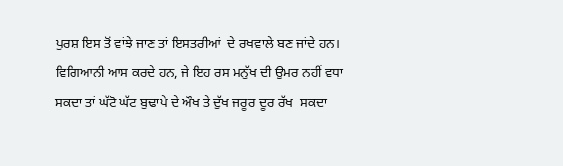ਪੁਰਸ਼ ਇਸ ਤੋਂ ਵਾਂਝੇ ਜਾਣ ਤਾਂ ਇਸਤਰੀਆਂ  ਦੇ ਰਖਵਾਲੇ ਬਣ ਜਾਂਦੇ ਹਨ। ਵਿਗਿਆਨੀ ਆਸ ਕਰਦੇ ਹਨ, ਜੇ ਇਹ ਰਸ ਮਨੁੱਖ ਦੀ ਉਮਰ ਨਹੀਂ ਵਧਾ  ਸਕਦਾ ਤਾਂ ਘੱਟੋ ਘੱਟ ਬੁਢਾਪੇ ਦੇ ਔਖ ਤੇ ਦੁੱਖ ਜਰੂਰ ਦੂਰ ਰੱਖ  ਸਕਦਾ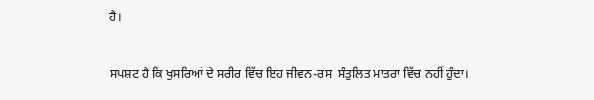ਹੈ।

ਸਪਸ਼ਟ ਹੈ ਕਿ ਖੁਸਰਿਆਂ ਦੇ ਸਰੀਰ ਵਿੱਚ ਇਹ ਜੀਵਨ-ਰਸ  ਸੰਤੁਲਿਤ ਮਾਤਰਾ ਵਿੱਚ ਨਹੀਂ ਹੁੰਦਾ।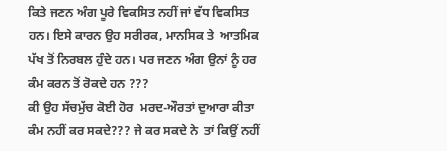ਕਿਤੇ ਜਣਨ ਅੰਗ ਪੂਰੇ ਵਿਕਸਿਤ ਨਹੀਂ ਜਾਂ ਵੱਧ ਵਿਕਸਿਤ ਹਨ। ਇਸੇ ਕਾਰਨ ਉਹ ਸਰੀਰਕ, ਮਾਨਸਿਕ ਤੇ  ਆਤਮਿਕ ਪੱਖ ਤੋਂ ਨਿਰਬਲ ਹੁੰਦੇ ਹਨ। ਪਰ ਜਣਨ ਅੰਗ ਉਨਾਂ ਨੂੰ ਹਰ ਕੰਮ ਕਰਨ ਤੋਂ ਰੋਕਦੇ ਹਨ ???
ਕੀ ਉਹ ਸੱਚਮੁੱਚ ਕੋਈ ਹੋਰ  ਮਰਦ-ਔਰਤਾਂ ਦੁਆਰਾ ਕੀਤਾ ਕੰਮ ਨਹੀਂ ਕਰ ਸਕਦੇ??? ਜੇ ਕਰ ਸਕਦੇ ਨੇ  ਤਾਂ ਕਿਉਂ ਨਹੀਂ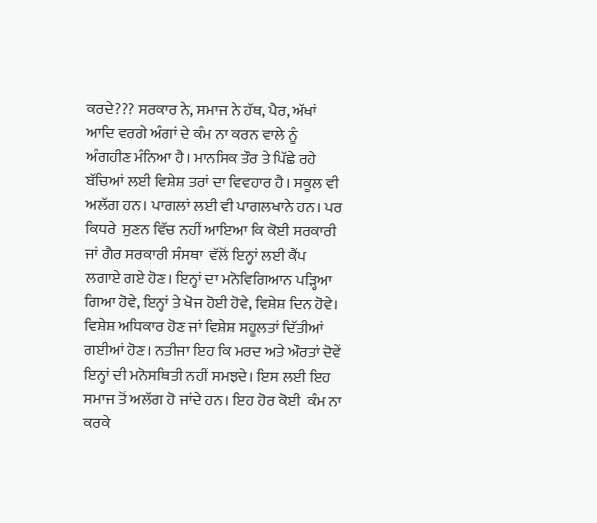ਕਰਦੇ??? ਸਰਕਾਰ ਨੇ, ਸਮਾਜ ਨੇ ਹੱਥ, ਪੈਰ, ਅੱਖਾਂ ਆਦਿ ਵਰਗੇ ਅੰਗਾਂ ਦੇ ਕੰਮ ਨਾ ਕਰਨ ਵਾਲੇ ਨੂੰ ਅੰਗਹੀਣ ਮੰਨਿਆ ਹੈ। ਮਾਨਸਿਕ ਤੌਰ ਤੇ ਪਿੱਛੇ ਰਹੇ ਬੱਚਿਆਂ ਲਈ ਵਿਸ਼ੇਸ਼ ਤਰਾਂ ਦਾ ਵਿਵਹਾਰ ਹੈ। ਸਕੂਲ ਵੀ ਅਲੱਗ ਹਨ। ਪਾਗਲਾਂ ਲਈ ਵੀ ਪਾਗਲਖਾਨੇ ਹਨ। ਪਰ ਕਿਧਰੇ  ਸੁਣਨ ਵਿੱਚ ਨਹੀਂ ਆਇਆ ਕਿ ਕੋਈ ਸਰਕਾਰੀ ਜਾਂ ਗੈਰ ਸਰਕਾਰੀ ਸੰਸਥਾ  ਵੱਲੋਂ ਇਨ੍ਹਾਂ ਲਈ ਕੈਂਪ ਲਗਾਏ ਗਏ ਹੋਣ। ਇਨ੍ਹਾਂ ਦਾ ਮਨੋਵਿਗਿਆਨ ਪੜ੍ਹਿਆ ਗਿਆ ਹੋਵੇ, ਇਨ੍ਹਾਂ ਤੇ ਖੋਜ ਹੋਈ ਹੋਵੇ, ਵਿਸ਼ੇਸ਼ ਦਿਨ ਹੋਵੇ। ਵਿਸ਼ੇਸ਼ ਅਧਿਕਾਰ ਹੋਣ ਜਾਂ ਵਿਸ਼ੇਸ਼ ਸਹੂਲਤਾਂ ਦਿੱਤੀਆਂ ਗਈਆਂ ਹੋਣ। ਨਤੀਜਾ ਇਹ ਕਿ ਮਰਦ ਅਤੇ ਔਰਤਾਂ ਦੋਵੇਂ ਇਨ੍ਹਾਂ ਦੀ ਮਨੋਸਥਿਤੀ ਨਹੀਂ ਸਮਝਦੇ। ਇਸ ਲਈ ਇਹ ਸਮਾਜ ਤੋਂ ਅਲੱਗ ਹੋ ਜਾਂਦੇ ਹਨ। ਇਹ ਹੋਰ ਕੋਈ  ਕੰਮ ਨਾ ਕਰਕੇ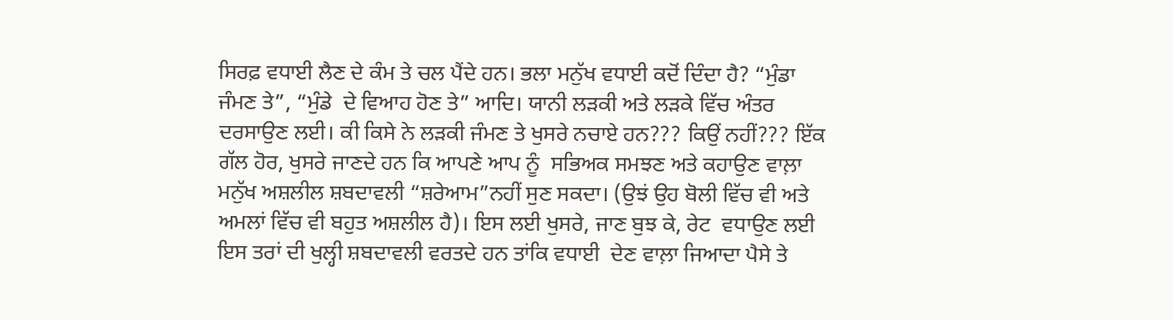ਸਿਰਫ਼ ਵਧਾਈ ਲੈਣ ਦੇ ਕੰਮ ਤੇ ਚਲ ਪੈਂਦੇ ਹਨ। ਭਲਾ ਮਨੁੱਖ ਵਧਾਈ ਕਦੋਂ ਦਿੰਦਾ ਹੈ? “ਮੁੰਡਾ ਜੰਮਣ ਤੇ”, “ਮੁੰਡੇ  ਦੇ ਵਿਆਹ ਹੋਣ ਤੇ” ਆਦਿ। ਯਾਨੀ ਲੜਕੀ ਅਤੇ ਲੜਕੇ ਵਿੱਚ ਅੰਤਰ ਦਰਸਾਉਣ ਲਈ। ਕੀ ਕਿਸੇ ਨੇ ਲੜਕੀ ਜੰਮਣ ਤੇ ਖੁਸਰੇ ਨਚਾਏ ਹਨ??? ਕਿਉਂ ਨਹੀਂ??? ਇੱਕ ਗੱਲ ਹੋਰ, ਖੁਸਰੇ ਜਾਣਦੇ ਹਨ ਕਿ ਆਪਣੇ ਆਪ ਨੂੰ  ਸਭਿਅਕ ਸਮਝਣ ਅਤੇ ਕਹਾਉਣ ਵਾਲ਼ਾ ਮਨੁੱਖ ਅਸ਼ਲੀਲ ਸ਼ਬਦਾਵਲੀ “ਸ਼ਰੇਆਮ”ਨਹੀਂ ਸੁਣ ਸਕਦਾ। (ਉਝਂ ਉਹ ਬੋਲੀ ਵਿੱਚ ਵੀ ਅਤੇ ਅਮਲਾਂ ਵਿੱਚ ਵੀ ਬਹੁਤ ਅਸ਼ਲੀਲ ਹੈ)। ਇਸ ਲਈ ਖੁਸਰੇ, ਜਾਣ ਬੁਝ ਕੇ, ਰੇਟ  ਵਧਾਉਣ ਲਈ ਇਸ ਤਰਾਂ ਦੀ ਖੁਲ੍ਹੀ ਸ਼ਬਦਾਵਲੀ ਵਰਤਦੇ ਹਨ ਤਾਂਕਿ ਵਧਾਈ  ਦੇਣ ਵਾਲ਼ਾ ਜਿਆਦਾ ਪੈਸੇ ਤੇ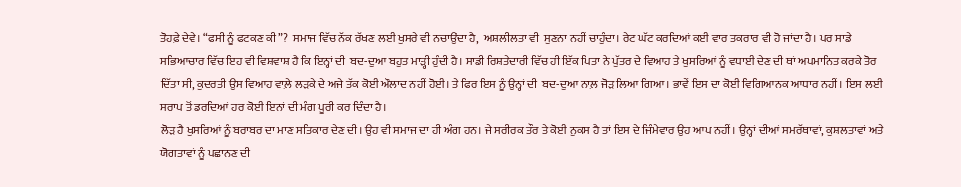ਤੋਹਫ਼ੇ ਦੇਵੇ। “ਫਸੀ ਨੂੰ ਫਟਕਣ ਕੀ”?  ਸਮਾਜ ਵਿੱਚ ਨੱਕ ਰੱਖਣ ਲਈ ਖੁਸਰੇ ਵੀ ਨਚਾਉਂਦਾ ਹੈ,  ਅਸ਼ਲੀਲਤਾ ਵੀ  ਸੁਣਨਾ ਨਹੀਂ ਚਾਹੁੰਦਾ। ਰੇਟ ਘੱਟ ਕਰਦਿਆਂ ਕਈ ਵਾਰ ਤਕਰਾਰ ਵੀ ਹੋ ਜਾਂਦਾ ਹੈ। ਪਰ ਸਾਡੇ ਸਭਿਆਚਾਰ ਵਿੱਚ ਇਹ ਵੀ ਵਿਸ਼ਵਾਸ਼ ਹੈ ਕਿ ਇਨ੍ਹਾਂ ਦੀ  ਬਦ-ਦੁਆ ਬਹੁਤ ਮਾੜ੍ਹੀ ਹੁੰਦੀ ਹੈ। ਸਾਡੀ ਰਿਸ਼ਤੇਦਾਰੀ ਵਿੱਚ ਹੀ ਇੱਕ ਪਿਤਾ ਨੇ ਪੁੱਤਰ ਦੇ ਵਿਆਹ ਤੇ ਖੁਸਰਿਆਂ ਨੂੰ ਵਧਾਈ ਦੇਣ ਦੀ ਥਾਂ ਅਪਮਾਨਿਤ ਕਰਕੇ ਤੋਰ ਦਿੱਤਾ ਸੀ, ਕੁਦਰਤੀ ਉਸ ਵਿਆਹ ਵਾਲ਼ੇ ਲੜਕੇ ਦੇ ਅਜੇ ਤੱਕ ਕੋਈ ਔਲਾਦ ਨਹੀਂ ਹੋਈ। ਤੇ ਫਿਰ ਇਸ ਨੂੰ ਉਨ੍ਹਾਂ ਦੀ  ਬਦ-ਦੁਆ ਨਾਲ਼ ਜੋੜ ਲਿਆ ਗਿਆ। ਭਾਵੇਂ ਇਸ ਦਾ ਕੋਈ ਵਿਗਿਆਨਕ ਆਧਾਰ ਨਹੀਂ। ਇਸ ਲਈ ਸਰਾਪ ਤੋਂ ਡਰਦਿਆਂ ਹਰ ਕੋਈ ਇਨਾਂ ਦੀ ਮੰਗ ਪੂਰੀ ਕਰ ਦਿੰਦਾ ਹੈ।
ਲੋੜ ਹੈ ਖੁਸਰਿਆਂ ਨੂੰ ਬਰਾਬਰ ਦਾ ਮਾਣ ਸਤਿਕਾਰ ਦੇਣ ਦੀ। ਉਹ ਵੀ ਸਮਾਜ ਦਾ ਹੀ ਅੰਗ ਹਨ। ਜੇ ਸਰੀਰਕ ਤੌਰ ਤੇ ਕੋਈ ਨੁਕਸ ਹੈ ਤਾਂ ਇਸ ਦੇ ਜਿੰਮੇਵਾਰ ਉਹ ਆਪ ਨਹੀਂ। ਉਨ੍ਹਾਂ ਦੀਆਂ ਸਮਰੱਥਾਵਾਂ, ਕੁਸ਼ਲਤਾਵਾਂ ਅਤੇ ਯੋਗਤਾਵਾਂ ਨੂੰ ਪਛਾਨਣ ਦੀ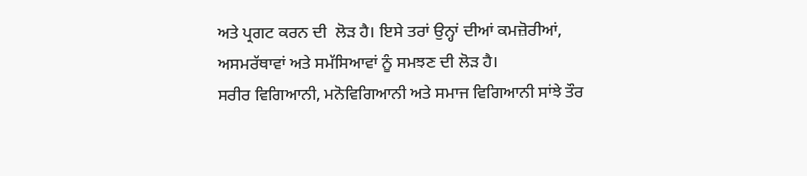ਅਤੇ ਪ੍ਰਗਟ ਕਰਨ ਦੀ  ਲੋੜ ਹੈ। ਇਸੇ ਤਰਾਂ ਉਨ੍ਹਾਂ ਦੀਆਂ ਕਮਜ਼ੋਰੀਆਂ, ਅਸਮਰੱਥਾਵਾਂ ਅਤੇ ਸਮੱਸਿਆਵਾਂ ਨੂੰ ਸਮਝਣ ਦੀ ਲੋੜ ਹੈ।
ਸਰੀਰ ਵਿਗਿਆਨੀ, ਮਨੋਵਿਗਿਆਨੀ ਅਤੇ ਸਮਾਜ ਵਿਗਿਆਨੀ ਸਾਂਝੇ ਤੌਰ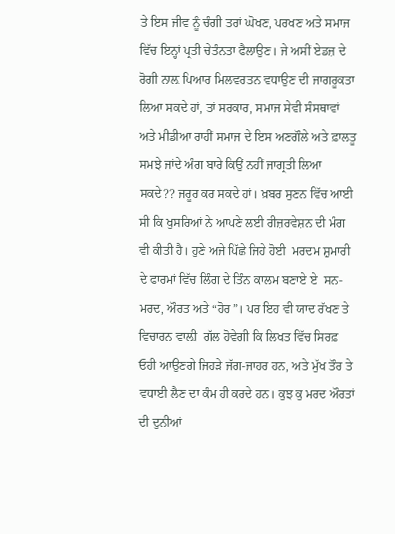ਤੇ ਇਸ ਜੀਵ ਨੂੰ ਚੰਗੀ ਤਰਾਂ ਘੋਖਣ, ਪਰਖਣ ਅਤੇ ਸਮਾਜ ਵਿੱਚ ਇਨ੍ਹਾਂ ਪ੍ਰਤੀ ਚੇਤੰਨਤਾ ਫੈਲਾਉਣ। ਜੇ ਅਸੀਂ ਏਡਜ਼ ਦੇ ਰੋਗੀ ਨਾਲ਼ ਪਿਆਰ ਮਿਲਵਰਤਨ ਵਧਾਉਣ ਦੀ ਜਾਗਰੂਕਤਾ ਲਿਆ ਸਕਦੇ ਹਾਂ, ਤਾਂ ਸਰਕਾਰ, ਸਮਾਜ ਸੇਵੀ ਸੰਸਥਾਵਾਂ ਅਤੇ ਮੀਡੀਆ ਰਾਹੀਂ ਸਮਾਜ ਦੇ ਇਸ ਅਣਗੌਲੇ ਅਤੇ ਫ਼ਾਲਤੂ ਸਮਝੇ ਜਾਂਦੇ ਅੰਗ ਬਾਰੇ ਕਿਉਂ ਨਹੀਂ ਜਾਗ੍ਰਤੀ ਲਿਆ ਸਕਦੇ?? ਜਰੂਰ ਕਰ ਸਕਦੇ ਹਾਂ। ਖ਼ਬਰ ਸੁਣਨ ਵਿੱਚ ਆਈ ਸੀ ਕਿ ਖੁਸਰਿਆਂ ਨੇ ਆਪਣੇ ਲਈ ਰੀਜ਼ਰਵੇਸ਼ਨ ਦੀ ਮੰਗ ਵੀ ਕੀਤੀ ਹੈ। ਹੁਣੇ ਅਜੇ ਪਿੱਛੇ ਜਿਹੇ ਹੋਈ  ਮਰਦਮ ਸ਼ੁਮਾਰੀ ਦੇ ਫਾਰਮਾਂ ਵਿੱਚ ਲਿੰਗ ਦੇ ਤਿੰਨ ਕਾਲਮ ਬਣਾਏ ਏ  ਸਨ-  ਮਰਦ, ਔਰਤ ਅਤੇ “ਹੋਰ”। ਪਰ ਇਹ ਵੀ ਯਾਦ ਰੱਖਣ ਤੇ ਵਿਚਾਰਨ ਵਾਲ਼ੀ  ਗੱਲ ਹੋਵੇਗੀ ਕਿ ਲਿਖਤ ਵਿੱਚ ਸਿਰਫ਼ ਓਹੀ ਆਉਣਗੇ ਜਿਹੜੇ ਜੱਗ-ਜਾਹਰ ਹਨ, ਅਤੇ ਮੁੱਖ ਤੌਰ ਤੇ ਵਧਾਈ ਲੈਣ ਦਾ ਕੰਮ ਹੀ ਕਰਦੇ ਹਨ। ਕੁਝ ਕੁ ਮਰਦ ਔਰਤਾਂ ਦੀ ਦੁਨੀਆਂ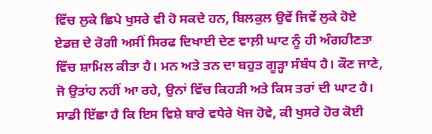ਵਿੱਚ ਲੁਕੇ ਛਿਪੇ ਖੁਸਰੇ ਵੀ ਹੋ ਸਕਦੇ ਹਨ, ਬਿਲਕੁਲ ਉਵੇਂ ਜਿਵੇਂ ਲੁਕੇ ਹੋਏ ਏਡਜ਼ ਦੇ ਰੋਗੀ ਅਸੀਂ ਸਿਰਫ ਦਿਖਾਈ ਦੇਣ ਵਾਲ਼ੀ ਘਾਟ ਨੂੰ ਹੀ ਅੰਗਹੀਣਤਾ ਵਿੱਚ ਸ਼ਾਮਿਲ ਕੀਤਾ ਹੈ। ਮਨ ਅਤੇ ਤਨ ਦਾ ਬਹੁਤ ਗੂੜ੍ਹਾ ਸੰਬੰਧ ਹੈ। ਕੌਣ ਜਾਣੇ, ਜੋ ਉਤਾਂਹ ਨਹੀਂ ਆ ਰਹੇ, ਉਨਾਂ ਵਿੱਚ ਕਿਹੜੀ ਅਤੇ ਕਿਸ ਤਰਾਂ ਦੀ ਘਾਟ ਹੈ।
ਸਾਡੀ ਇੱਛਾ ਹੈ ਕਿ ਇਸ ਵਿਸ਼ੇ ਬਾਰੇ ਵਧੇਰੇ ਖੋਜ ਹੋਵੇ, ਕੀ ਖੁਸਰੇ ਹੋਰ ਕੋਈ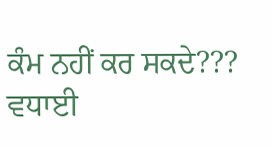ਕੰਮ ਨਹੀਂ ਕਰ ਸਕਦੇ??? ਵਧਾਈ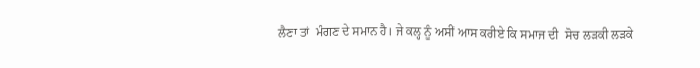ਲੈਣਾ ਤਾਂ  ਮੰਗਣ ਦੇ ਸਮਾਨ ਹੈ। ਜੇ ਕਲ੍ਹ ਨੂੰ ਅਸੀਂ ਆਸ ਕਰੀਏ ਕਿ ਸਮਾਜ ਦੀ  ਸੋਚ ਲੜਕੀ ਲੜਕੇ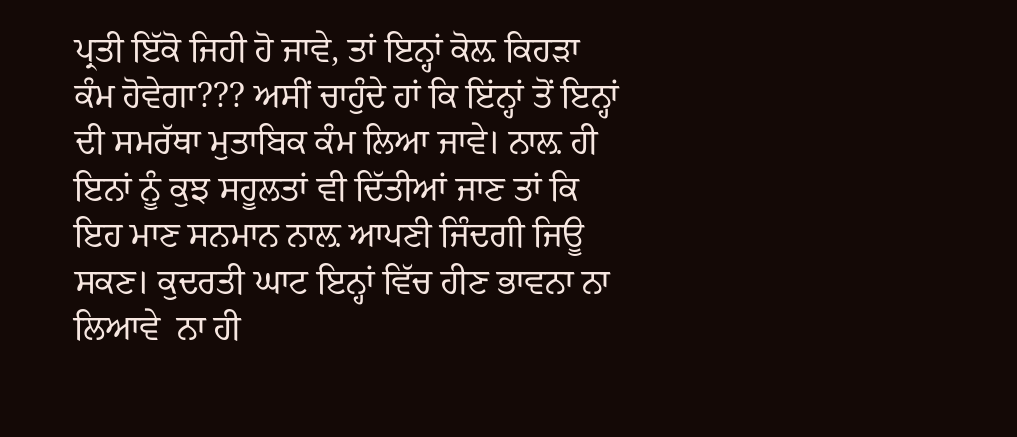ਪ੍ਰਤੀ ਇੱਕੋ ਜਿਹੀ ਹੋ ਜਾਵੇ, ਤਾਂ ਇਨ੍ਹਾਂ ਕੋਲ਼ ਕਿਹੜਾ ਕੰਮ ਹੋਵੇਗਾ??? ਅਸੀਂ ਚਾਹੁੰਦੇ ਹਾਂ ਕਿ ਇਂਨ੍ਹਾਂ ਤੋਂ ਇਨ੍ਹਾਂ  ਦੀ ਸਮਰੱਥਾ ਮੁਤਾਬਿਕ ਕੰਮ ਲਿਆ ਜਾਵੇ। ਨਾਲ਼ ਹੀ ਇਨਾਂ ਨੂੰ ਕੁਝ ਸਹੂਲਤਾਂ ਵੀ ਦਿੱਤੀਆਂ ਜਾਣ ਤਾਂ ਕਿ ਇਹ ਮਾਣ ਸਨਮਾਨ ਨਾਲ਼ ਆਪਣੀ ਜਿੰਦਗੀ ਜਿਊ ਸਕਣ। ਕੁਦਰਤੀ ਘਾਟ ਇਨ੍ਹਾਂ ਵਿੱਚ ਹੀਣ ਭਾਵਨਾ ਨਾ ਲਿਆਵੇ  ਨਾ ਹੀ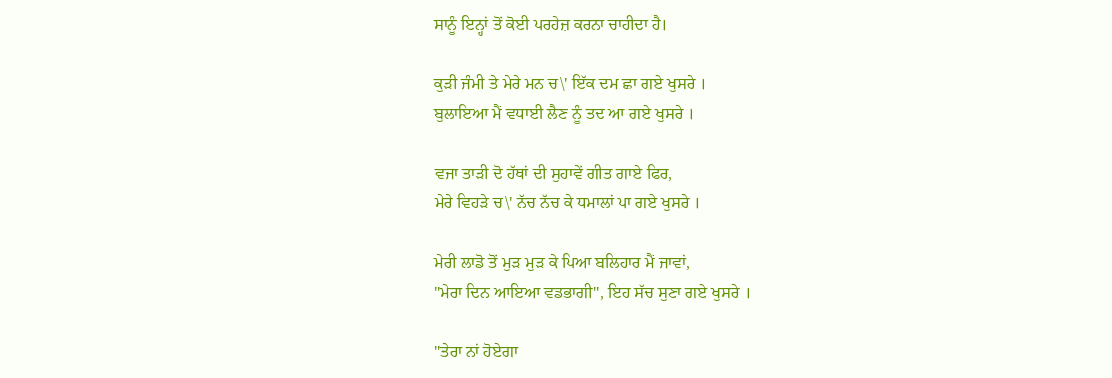ਸਾਨੂੰ ਇਨ੍ਹਾਂ ਤੋਂ ਕੋਈ ਪਰਹੇਜ਼ ਕਰਨਾ ਚਾਹੀਦਾ ਹੈ।

ਕੁੜੀ ਜੰਮੀ ਤੇ ਮੇਰੇ ਮਨ ਚ\' ਇੱਕ ਦਮ ਛਾ ਗਏ ਖੁਸਰੇ ।
ਬੁਲਾਇਆ ਮੈਂ ਵਧਾਈ ਲੈਣ ਨੂੰ ਤਦ ਆ ਗਏ ਖੁਸਰੇ ।

ਵਜਾ ਤਾੜੀ ਦੋ ਹੱਥਾਂ ਦੀ ਸੁਹਾਵੇਂ ਗੀਤ ਗਾਏ ਫਿਰ,
ਮੇਰੇ ਵਿਹੜੇ ਚ\' ਨੱਚ ਨੱਚ ਕੇ ਧਮਾਲਾਂ ਪਾ ਗਏ ਖੁਸਰੇ ।

ਮੇਰੀ ਲਾਡੋ ਤੋਂ ਮੁੜ ਮੁੜ ਕੇ ਪਿਆ ਬਲਿਹਾਰ ਮੈਂ ਜਾਵਾਂ,
"ਮੇਰਾ ਦਿਨ ਆਇਆ ਵਡਭਾਗੀ", ਇਹ ਸੱਚ ਸੁਣਾ ਗਏ ਖੁਸਰੇ ।

"ਤੇਰਾ ਨਾਂ ਹੋਏਗਾ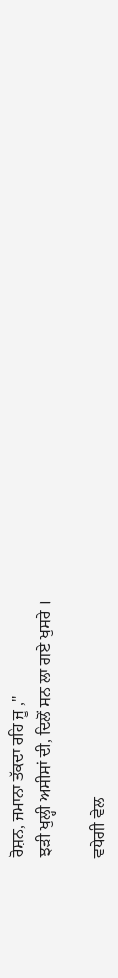ਰੋਸ਼ਨ, ਜਮਾਨਾ ਤੱਕਦਾ ਰਹਿ ਜੂ ,"
ਝੜੀ ਖੁਲ੍ਹੀ ਅਸੀਸਾਂ ਦੀ, ਦਿਲੋਂ ਸਨ ਲਾ ਗਏ ਖੁਸਰੇ ।

ਵਧੇਗੀ ਵੇਲ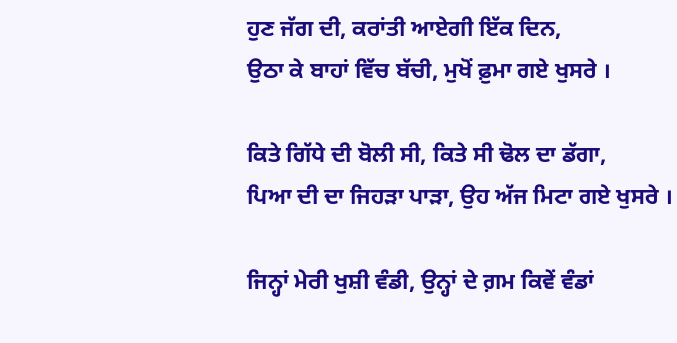ਹੁਣ ਜੱਗ ਦੀ, ਕਰਾਂਤੀ ਆਏਗੀ ਇੱਕ ਦਿਨ,
ਉਠਾ ਕੇ ਬਾਹਾਂ ਵਿੱਚ ਬੱਚੀ, ਮੁਖੋਂ ਫ਼ੁਮਾ ਗਏ ਖੁਸਰੇ ।

ਕਿਤੇ ਗਿੱਧੇ ਦੀ ਬੋਲੀ ਸੀ, ਕਿਤੇ ਸੀ ਢੋਲ ਦਾ ਡੱਗਾ,
ਪਿਆ ਦੀ ਦਾ ਜਿਹੜਾ ਪਾੜਾ, ਉਹ ਅੱਜ ਮਿਟਾ ਗਏ ਖੁਸਰੇ ।

ਜਿਨ੍ਹਾਂ ਮੇਰੀ ਖੁਸ਼ੀ ਵੰਡੀ, ਉਨ੍ਹਾਂ ਦੇ ਗ਼ਮ ਕਿਵੇਂ ਵੰਡਾਂ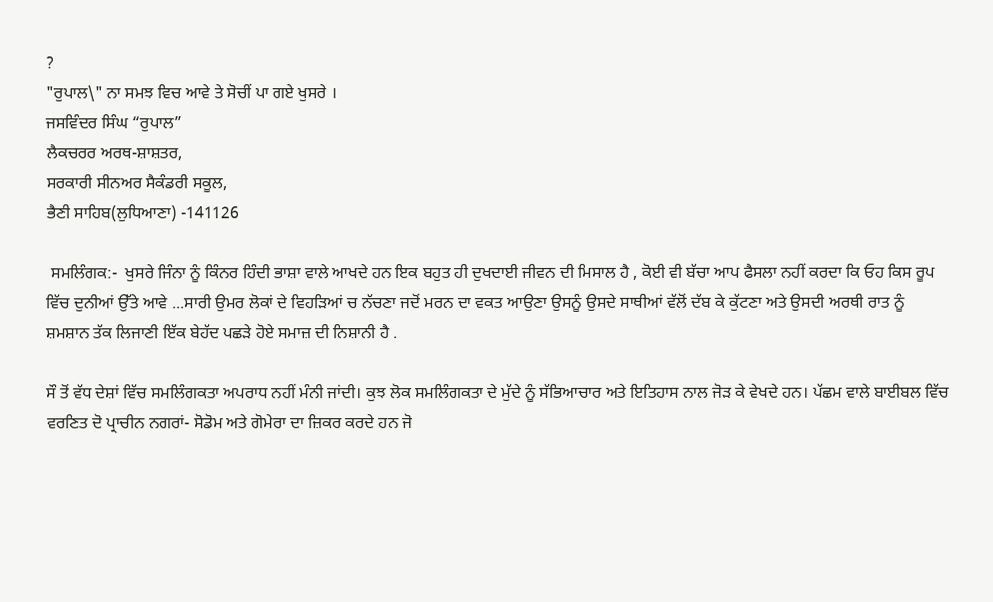?
"ਰੁਪਾਲ\" ਨਾ ਸਮਝ ਵਿਚ ਆਵੇ ਤੇ ਸੋਚੀਂ ਪਾ ਗਏ ਖੁਸਰੇ ।
ਜਸਵਿੰਦਰ ਸਿੰਘ “ਰੁਪਾਲ”
ਲੈਕਚਰਰ ਅਰਥ-ਸ਼ਾਸ਼ਤਰ,
ਸਰਕਾਰੀ ਸੀਨਅਰ ਸੈਕੰਡਰੀ ਸਕੂਲ,
ਭੈਣੀ ਸਾਹਿਬ(ਲੁਧਿਆਣਾ) -141126

 ਸਮਲਿੰਗਕ:-  ਖੁਸਰੇ ਜਿੰਨਾ ਨੂੰ ਕਿੰਨਰ ਹਿੰਦੀ ਭਾਸ਼ਾ ਵਾਲੇ ਆਖਦੇ ਹਨ ਇਕ ਬਹੁਤ ਹੀ ਦੁਖਦਾਈ ਜੀਵਨ ਦੀ ਮਿਸਾਲ ਹੈ , ਕੋਈ ਵੀ ਬੱਚਾ ਆਪ ਫੈਸਲਾ ਨਹੀਂ ਕਰਦਾ ਕਿ ਓਹ ਕਿਸ ਰੂਪ ਵਿੱਚ ਦੁਨੀਆਂ ਉੱਤੇ ਆਵੇ ...ਸਾਰੀ ਉਮਰ ਲੋਕਾਂ ਦੇ ਵਿਹੜਿਆਂ ਚ ਨੱਚਣਾ ਜਦੋਂ ਮਰਨ ਦਾ ਵਕਤ ਆਉਣਾ ਉਸਨੂੰ ਉਸਦੇ ਸਾਥੀਆਂ ਵੱਲੋਂ ਦੱਬ ਕੇ ਕੁੱਟਣਾ ਅਤੇ ਉਸਦੀ ਅਰਥੀ ਰਾਤ ਨੂੰ ਸ਼ਮਸ਼ਾਨ ਤੱਕ ਲਿਜਾਣੀ ਇੱਕ ਬੇਹੱਦ ਪਛੜੇ ਹੋਏ ਸਮਾਜ਼ ਦੀ ਨਿਸ਼ਾਨੀ ਹੈ .

ਸੌ ਤੋਂ ਵੱਧ ਦੇਸ਼ਾਂ ਵਿੱਚ ਸਮਲਿੰਗਕਤਾ ਅਪਰਾਧ ਨਹੀਂ ਮੰਨੀ ਜਾਂਦੀ। ਕੁਝ ਲੋਕ ਸਮਲਿੰਗਕਤਾ ਦੇ ਮੁੱਦੇ ਨੂੰ ਸੱਭਿਆਚਾਰ ਅਤੇ ਇਤਿਹਾਸ ਨਾਲ ਜੋੜ ਕੇ ਵੇਖਦੇ ਹਨ। ਪੱਛਮ ਵਾਲੇ ਬਾਈਬਲ ਵਿੱਚ ਵਰਣਿਤ ਦੋ ਪ੍ਰਾਚੀਨ ਨਗਰਾਂ- ਸੋਡੋਮ ਅਤੇ ਗੋਮੇਰਾ ਦਾ ਜ਼ਿਕਰ ਕਰਦੇ ਹਨ ਜੋ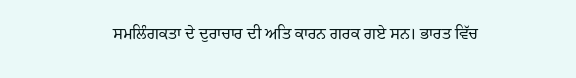ਸਮਲਿੰਗਕਤਾ ਦੇ ਦੁਰਾਚਾਰ ਦੀ ਅਤਿ ਕਾਰਨ ਗਰਕ ਗਏ ਸਨ। ਭਾਰਤ ਵਿੱਚ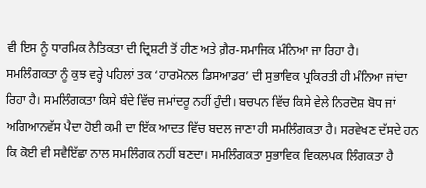ਵੀ ਇਸ ਨੂੰ ਧਾਰਮਿਕ ਨੈਤਿਕਤਾ ਦੀ ਦ੍ਰਿਸ਼ਟੀ ਤੋਂ ਹੀਣ ਅਤੇ ਗ਼ੈਰ-ਸਮਾਜਿਕ ਮੰਨਿਆ ਜਾ ਰਿਹਾ ਹੈ।
ਸਮਲਿੰਗਕਤਾ ਨੂੰ ਕੁਝ ਵਰ੍ਹੇ ਪਹਿਲਾਂ ਤਕ ‘ਹਾਰਮੋਨਲ ਡਿਸਆਡਰ’ ਦੀ ਸੁਭਾਵਿਕ ਪ੍ਰਕਿਰਤੀ ਹੀ ਮੰਨਿਆ ਜਾਂਦਾ ਰਿਹਾ ਹੈ। ਸਮਲਿੰਗਕਤਾ ਕਿਸੇ ਬੰਦੇ ਵਿੱਚ ਜਮਾਂਦਰੂ ਨਹੀਂ ਹੁੰਦੀ। ਬਚਪਨ ਵਿੱਚ ਕਿਸੇ ਵੇਲੇ ਨਿਰਦੋਸ਼ ਬੋਧ ਜਾਂ ਅਗਿਆਨਵੱਸ ਪੈਦਾ ਹੋਈ ਕਮੀ ਦਾ ਇੱਕ ਆਦਤ ਵਿੱਚ ਬਦਲ ਜਾਣਾ ਹੀ ਸਮਲਿੰਗਕਤਾ ਹੈ। ਸਰਵੇਖਣ ਦੱਸਦੇ ਹਨ ਕਿ ਕੋਈ ਵੀ ਸਵੈਇੱਛਾ ਨਾਲ ਸਮਲਿੰਗਕ ਨਹੀਂ ਬਣਦਾ। ਸਮਲਿੰਗਕਤਾ ਸੁਭਾਵਿਕ ਵਿਕਲਪਕ ਲਿੰਗਕਤਾ ਹੈ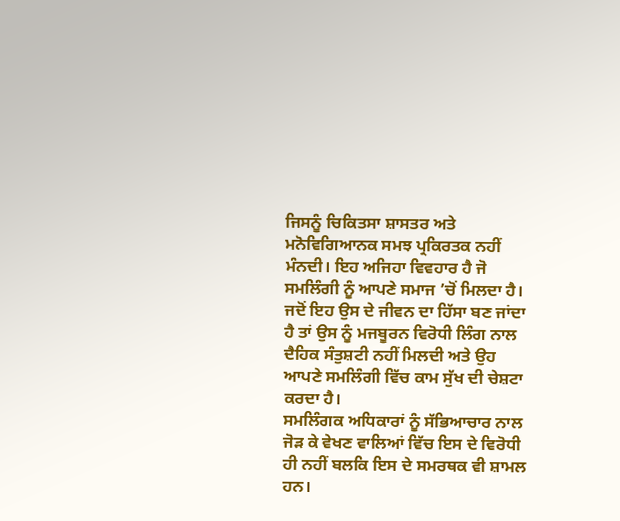ਜਿਸਨੂੰ ਚਿਕਿਤਸਾ ਸ਼ਾਸਤਰ ਅਤੇ ਮਨੋਵਿਗਿਆਨਕ ਸਮਝ ਪ੍ਰਕਿਰਤਕ ਨਹੀਂ ਮੰਨਦੀ। ਇਹ ਅਜਿਹਾ ਵਿਵਹਾਰ ਹੈ ਜੋ ਸਮਲਿੰਗੀ ਨੂੰ ਆਪਣੇ ਸਮਾਜ ’ਚੋਂ ਮਿਲਦਾ ਹੈ। ਜਦੋਂ ਇਹ ਉਸ ਦੇ ਜੀਵਨ ਦਾ ਹਿੱਸਾ ਬਣ ਜਾਂਦਾ ਹੈ ਤਾਂ ਉਸ ਨੂੰ ਮਜਬੂਰਨ ਵਿਰੋਧੀ ਲਿੰਗ ਨਾਲ ਦੈਹਿਕ ਸੰਤੁਸ਼ਟੀ ਨਹੀਂ ਮਿਲਦੀ ਅਤੇ ਉਹ ਆਪਣੇ ਸਮਲਿੰਗੀ ਵਿੱਚ ਕਾਮ ਸੁੱਖ ਦੀ ਚੇਸ਼ਟਾ ਕਰਦਾ ਹੈ।
ਸਮਲਿੰਗਕ ਅਧਿਕਾਰਾਂ ਨੂੰ ਸੱਭਿਆਚਾਰ ਨਾਲ ਜੋੜ ਕੇ ਵੇਖਣ ਵਾਲਿਆਂ ਵਿੱਚ ਇਸ ਦੇ ਵਿਰੋਧੀ ਹੀ ਨਹੀਂ ਬਲਕਿ ਇਸ ਦੇ ਸਮਰਥਕ ਵੀ ਸ਼ਾਮਲ ਹਨ।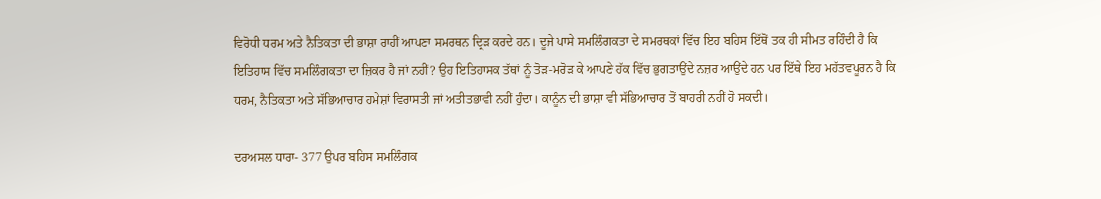ਵਿਰੋਧੀ ਧਰਮ ਅਤੇ ਨੈਤਿਕਤਾ ਦੀ ਭਾਸ਼ਾ ਰਾਹੀਂ ਆਪਣਾ ਸਮਰਥਨ ਦ੍ਰਿੜ ਕਰਦੇ ਹਨ। ਦੂਜੇ ਪਾਸੇ ਸਮਲਿੰਗਕਤਾ ਦੇ ਸਮਰਥਕਾਂ ਵਿੱਚ ਇਹ ਬਹਿਸ ਇੱਥੋਂ ਤਕ ਹੀ ਸੀਮਤ ਰਹਿੰਦੀ ਹੈ ਕਿ ਇਤਿਹਾਸ ਵਿੱਚ ਸਮਲਿੰਗਕਤਾ ਦਾ ਜ਼ਿਕਰ ਹੈ ਜਾਂ ਨਹੀਂ? ਉਹ ਇਤਿਹਾਸਕ ਤੱਥਾਂ ਨੂੰ ਤੋੜ-ਮਰੋੜ ਕੇ ਆਪਣੇ ਹੱਕ ਵਿੱਚ ਭੁਗਤਾਉਂਦੇ ਨਜ਼ਰ ਆਉਂਦੇ ਹਨ ਪਰ ਇੱਥੇ ਇਹ ਮਹੱਤਵਪੂਰਨ ਹੈ ਕਿ ਧਰਮ, ਨੈਤਿਕਤਾ ਅਤੇ ਸੱਭਿਆਚਾਰ ਹਮੇਸ਼ਾਂ ਵਿਰਾਸਤੀ ਜਾਂ ਅਤੀਤਭਾਵੀ ਨਹੀਂ ਹੁੰਦਾ। ਕਾਨੂੰਨ ਦੀ ਭਾਸ਼ਾ ਵੀ ਸੱਭਿਆਚਾਰ ਤੋਂ ਬਾਹਰੀ ਨਹੀਂ ਹੋ ਸਕਦੀ।

ਦਰਅਸਲ ਧਾਰਾ- 377 ਉਪਰ ਬਹਿਸ ਸਮਲਿੰਗਕ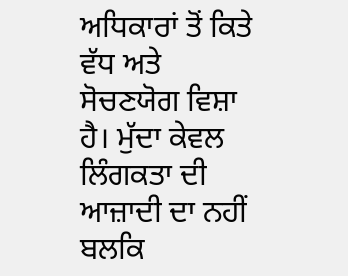ਅਧਿਕਾਰਾਂ ਤੋਂ ਕਿਤੇ ਵੱਧ ਅਤੇ ਸੋਚਣਯੋਗ ਵਿਸ਼ਾ ਹੈ। ਮੁੱਦਾ ਕੇਵਲ ਲਿੰਗਕਤਾ ਦੀ ਆਜ਼ਾਦੀ ਦਾ ਨਹੀਂ ਬਲਕਿ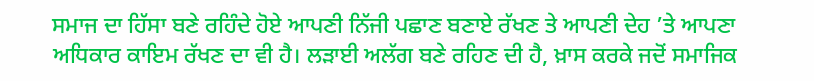ਸਮਾਜ ਦਾ ਹਿੱਸਾ ਬਣੇ ਰਹਿੰਦੇ ਹੋਏ ਆਪਣੀ ਨਿੱਜੀ ਪਛਾਣ ਬਣਾਏ ਰੱਖਣ ਤੇ ਆਪਣੀ ਦੇਹ ’ਤੇ ਆਪਣਾ ਅਧਿਕਾਰ ਕਾਇਮ ਰੱਖਣ ਦਾ ਵੀ ਹੈ। ਲੜਾਈ ਅਲੱਗ ਬਣੇ ਰਹਿਣ ਦੀ ਹੈ, ਖ਼ਾਸ ਕਰਕੇ ਜਦੋਂ ਸਮਾਜਿਕ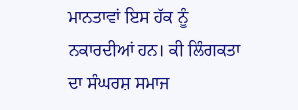ਮਾਨਤਾਵਾਂ ਇਸ ਹੱਕ ਨੂੰ ਨਕਾਰਦੀਆਂ ਹਨ। ਕੀ ਲਿੰਗਕਤਾ ਦਾ ਸੰਘਰਸ਼ ਸਮਾਜ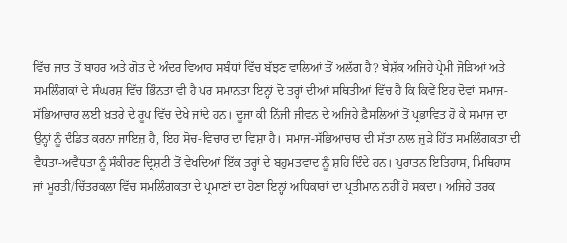ਵਿੱਚ ਜਾਤ ਤੋਂ ਬਾਹਰ ਅਤੇ ਗੋਤ ਦੇ ਅੰਦਰ ਵਿਆਹ ਸਬੰਧਾਂ ਵਿੱਚ ਬੱਝਣ ਵਾਲਿਆਂ ਤੋਂ ਅਲੱਗ ਹੈ? ਬੇਸ਼ੱਕ ਅਜਿਹੇ ਪ੍ਰੇਮੀ ਜੋੜਿਆਂ ਅਤੇ ਸਮਲਿੰਗਕਾਂ ਦੇ ਸੰਘਰਸ਼ ਵਿੱਚ ਭਿੰਨਤਾ ਵੀ ਹੈ ਪਰ ਸਮਾਨਤਾ ਇਨ੍ਹਾਂ ਦੋ ਤਰ੍ਹਾਂ ਦੀਆਂ ਸਥਿਤੀਆਂ ਵਿੱਚ ਹੈ ਕਿ ਕਿਵੇਂ ਇਹ ਦੋਵਾਂ ਸਮਾਜ-ਸੱਭਿਆਚਾਰ ਲਈ ਖ਼ਤਰੇ ਦੇ ਰੂਪ ਵਿੱਚ ਦੇਖੇ ਜਾਂਦੇ ਹਨ। ਦੂਜਾ ਕੀ ਨਿੱਜੀ ਜੀਵਨ ਦੇ ਅਜਿਹੇ ਫ਼ੈਸਲਿਆਂ ਤੋਂ ਪ੍ਰਭਾਵਿਤ ਹੋ ਕੇ ਸਮਾਜ ਦਾ ਉਨ੍ਹਾਂ ਨੂੰ ਦੰਡਿਤ ਕਰਨਾ ਜਾਇਜ਼ ਹੈ, ਇਹ ਸੋਚ-ਵਿਚਾਰ ਦਾ ਵਿਸ਼ਾ ਹੈ। ਸਮਾਜ-ਸੱਭਿਆਚਾਰ ਦੀ ਸੱਤਾ ਨਾਲ ਜੁੜੇ ਹਿੱਤ ਸਮਲਿੰਗਕਤਾ ਦੀ ਵੈਧਤਾ-ਅਵੈਧਤਾ ਨੂੰ ਸੰਕੀਰਣ ਦ੍ਰਿਸ਼ਟੀ ਤੋਂ ਵੇਖਦਿਆਂ ਇੱਕ ਤਰ੍ਹਾਂ ਦੇ ਬਹੁਮਤਵਾਦ ਨੂੰ ਸ਼ਹਿ ਦਿੰਦੇ ਹਨ। ਪੁਰਾਤਨ ਇਤਿਹਾਸ, ਮਿਥਿਹਾਸ ਜਾਂ ਮੂਰਤੀ/ਚਿੱਤਰਕਲਾ ਵਿੱਚ ਸਮਲਿੰਗਕਤਾ ਦੇ ਪ੍ਰਮਾਣਾਂ ਦਾ ਹੋਣਾ ਇਨ੍ਹਾਂ ਅਧਿਕਾਰਾਂ ਦਾ ਪ੍ਰਤੀਮਾਨ ਨਹੀਂ ਹੋ ਸਕਦਾ। ਅਜਿਹੇ ਤਰਕ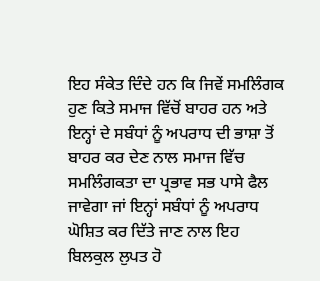ਇਹ ਸੰਕੇਤ ਦਿੰਦੇ ਹਨ ਕਿ ਜਿਵੇਂ ਸਮਲਿੰਗਕ ਹੁਣ ਕਿਤੇ ਸਮਾਜ ਵਿੱਚੋਂ ਬਾਹਰ ਹਨ ਅਤੇ ਇਨ੍ਹਾਂ ਦੇ ਸਬੰਧਾਂ ਨੂੰ ਅਪਰਾਧ ਦੀ ਭਾਸ਼ਾ ਤੋਂ ਬਾਹਰ ਕਰ ਦੇਣ ਨਾਲ ਸਮਾਜ ਵਿੱਚ ਸਮਲਿੰਗਕਤਾ ਦਾ ਪ੍ਰਭਾਵ ਸਭ ਪਾਸੇ ਫੈਲ ਜਾਵੇਗਾ ਜਾਂ ਇਨ੍ਹਾਂ ਸਬੰਧਾਂ ਨੂੰ ਅਪਰਾਧ ਘੋਸ਼ਿਤ ਕਰ ਦਿੱਤੇ ਜਾਣ ਨਾਲ ਇਹ ਬਿਲਕੁਲ ਲੁਪਤ ਹੋ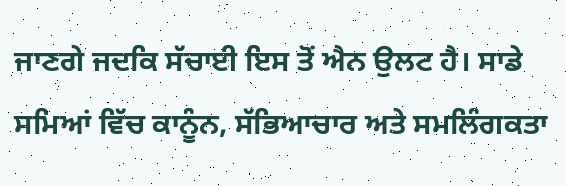ਜਾਣਗੇ ਜਦਕਿ ਸੱਚਾਈ ਇਸ ਤੋਂ ਐਨ ਉਲਟ ਹੈ। ਸਾਡੇ ਸਮਿਆਂ ਵਿੱਚ ਕਾਨੂੰਨ, ਸੱਭਿਆਚਾਰ ਅਤੇ ਸਮਲਿੰਗਕਤਾ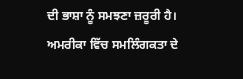ਦੀ ਭਾਸ਼ਾ ਨੂੰ ਸਮਝਣਾ ਜ਼ਰੂਰੀ ਹੈ।
ਅਮਰੀਕਾ ਵਿੱਚ ਸਮਲਿੰਗਕਤਾ ਦੇ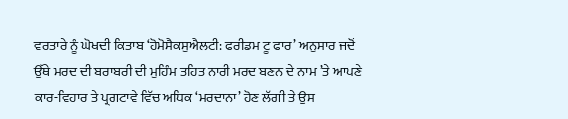ਵਰਤਾਰੇ ਨੂੰ ਘੋਖਦੀ ਕਿਤਾਬ ‘ਹੋਮੋਸੈਕਸੁਐਲਟੀ: ਫਰੀਡਮ ਟੂ ਫਾਰ’ ਅਨੁਸਾਰ ਜਦੋਂ ਉੱਥੇ ਮਰਦ ਦੀ ਬਰਾਬਰੀ ਦੀ ਮੁਹਿੰਮ ਤਹਿਤ ਨਾਰੀ ਮਰਦ ਬਣਨ ਦੇ ਨਾਮ ’ਤੇ ਆਪਣੇ ਕਾਰ-ਵਿਹਾਰ ਤੇ ਪ੍ਰਗਟਾਵੇ ਵਿੱਚ ਅਧਿਕ ‘ਮਰਦਾਨਾ’ ਹੋਣ ਲੱਗੀ ਤੇ ਉਸ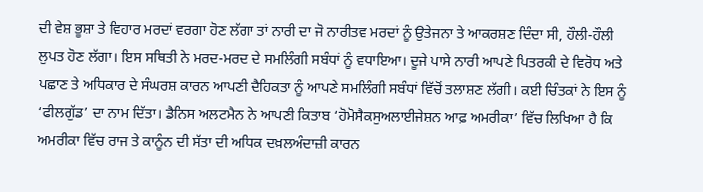ਦੀ ਵੇਸ਼ ਭੂਸ਼ਾ ਤੇ ਵਿਹਾਰ ਮਰਦਾਂ ਵਰਗਾ ਹੋਣ ਲੱਗਾ ਤਾਂ ਨਾਰੀ ਦਾ ਜੋ ਨਾਰੀਤਵ ਮਰਦਾਂ ਨੂੰ ਉਤੇਜਨਾ ਤੇ ਆਕਰਸ਼ਣ ਦਿੰਦਾ ਸੀ, ਹੌਲੀ-ਹੌਲੀ ਲੁਪਤ ਹੋਣ ਲੱਗਾ। ਇਸ ਸਥਿਤੀ ਨੇ ਮਰਦ-ਮਰਦ ਦੇ ਸਮਲਿੰਗੀ ਸਬੰਧਾਂ ਨੂੰ ਵਧਾਇਆ। ਦੂਜੇ ਪਾਸੇ ਨਾਰੀ ਆਪਣੇ ਪਿਤਰਕੀ ਦੇ ਵਿਰੋਧ ਅਤੇ ਪਛਾਣ ਤੇ ਅਧਿਕਾਰ ਦੇ ਸੰਘਰਸ਼ ਕਾਰਨ ਆਪਣੀ ਦੈਹਿਕਤਾ ਨੂੰ ਆਪਣੇ ਸਮਲਿੰਗੀ ਸਬੰਧਾਂ ਵਿੱਚੋਂ ਤਲਾਸ਼ਣ ਲੱਗੀ। ਕਈ ਚਿੰਤਕਾਂ ਨੇ ਇਸ ਨੂੰ ‘ਫੀਲਗੁੱਡ’ ਦਾ ਨਾਮ ਦਿੱਤਾ। ਡੈਨਿਸ ਅਲਟਮੈਨ ਨੇ ਆਪਣੀ ਕਿਤਾਬ ‘ਹੋਮੋਸੈਕਸੁਅਲਾਈਜੇਸ਼ਨ ਆਫ਼ ਅਮਰੀਕਾ’ ਵਿੱਚ ਲਿਖਿਆ ਹੈ ਕਿ ਅਮਰੀਕਾ ਵਿੱਚ ਰਾਜ ਤੇ ਕਾਨੂੰਨ ਦੀ ਸੱਤਾ ਦੀ ਅਧਿਕ ਦਖ਼ਲਅੰਦਾਜ਼ੀ ਕਾਰਨ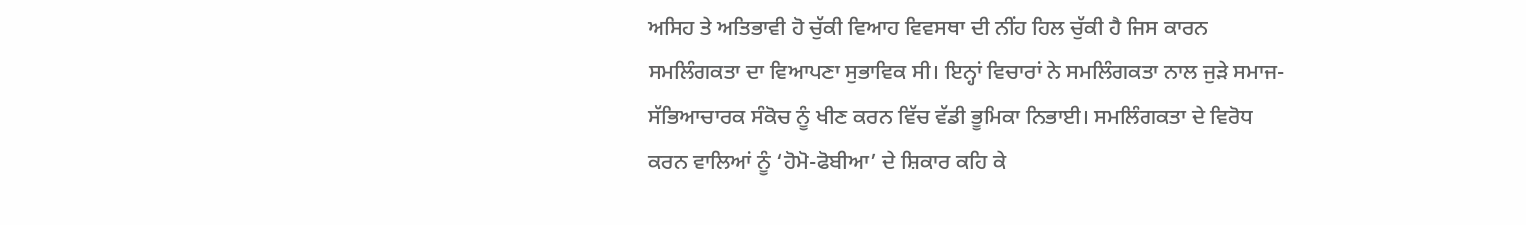ਅਸਿਹ ਤੇ ਅਤਿਭਾਵੀ ਹੋ ਚੁੱਕੀ ਵਿਆਹ ਵਿਵਸਥਾ ਦੀ ਨੀਂਹ ਹਿਲ ਚੁੱਕੀ ਹੈ ਜਿਸ ਕਾਰਨ ਸਮਲਿੰਗਕਤਾ ਦਾ ਵਿਆਪਣਾ ਸੁਭਾਵਿਕ ਸੀ। ਇਨ੍ਹਾਂ ਵਿਚਾਰਾਂ ਨੇ ਸਮਲਿੰਗਕਤਾ ਨਾਲ ਜੁੜੇ ਸਮਾਜ-ਸੱਭਿਆਚਾਰਕ ਸੰਕੋਚ ਨੂੰ ਖੀਣ ਕਰਨ ਵਿੱਚ ਵੱਡੀ ਭੂਮਿਕਾ ਨਿਭਾਈ। ਸਮਲਿੰਗਕਤਾ ਦੇ ਵਿਰੋਧ ਕਰਨ ਵਾਲਿਆਂ ਨੂੰ ‘ਹੋਮੋ-ਫੋਬੀਆ’ ਦੇ ਸ਼ਿਕਾਰ ਕਹਿ ਕੇ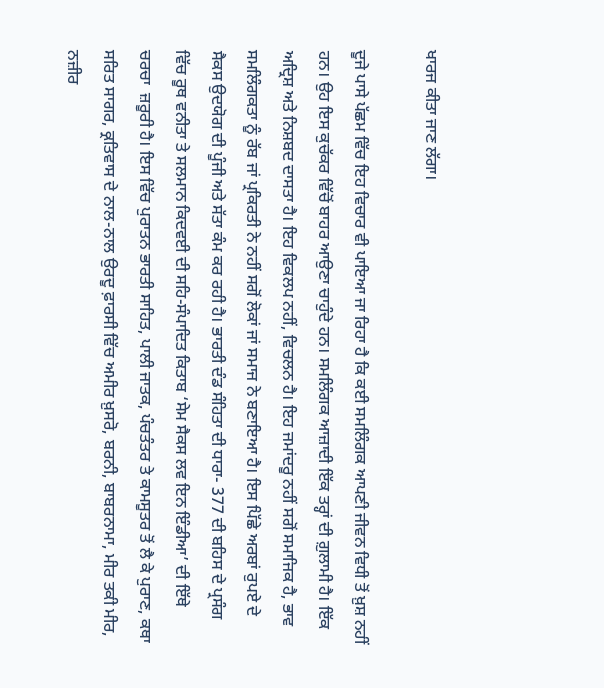ਖਾਰਜ ਕੀਤਾ ਜਾਣ ਲੱਗਾ।

ਦੂਜੇ ਪਾਸੇ ਪੱਛਮ ਵਿੱਚ ਇਹ ਵਿਚਾਰ ਵੀ ਪਾਇਆ ਜਾ ਰਿਹਾ ਹੈ ਕਿ ਕਈ ਸਮਲਿੰਗਕ ਆਪਣੀ ਜੀਵਨ ਵਿਧੀ ਤੋਂ ਖ਼ੁਸ਼ ਨਹੀਂ ਹਨ। ਉਹ ਇਸ ਕੁਚੱਕਰ ਵਿੱਚੋਂ ਬਾਹਰ ਆਉਣਾ ਚਾਹੁੰਦੇ ਹਨ। ਸਮਲਿੰਗਕ ਆਜ਼ਾਦੀ ਇੱਕ ਤਰ੍ਹਾਂ ਦੀ ਗ਼ੁਲਾਮੀ ਹੈ। ਇੱਕ ਅਦ੍ਰਿਸ਼ ਅਤੇ ਨਿਸ਼ਬਦ ਦਾਸਤਾ ਹੈ। ਇਹ ਵਿਕਲਪ ਨਹੀਂ, ਵਿਚਲਨ ਹੈ। ਇਹ ਜਮਾਂਦਰੂ ਨਹੀਂ ਸਗੋਂ ਸਮਾਜਿਕ ਹੈ, ਭਾਵ ਸਮਲਿੰਗਕਤਾ ਨੂੰ ਰੱਬ ਜਾਂ ਪ੍ਰਕਿਰਤੀ ਨੇ ਨਹੀਂ ਸਗੋਂ ਲੋਕਾਂ ਜਾਂ ਸਮਾਜ ਨੇ ਬਣਾਇਆ ਹੈ। ਇਸ ਪਿੱਛੇ ਅਰਬਾਂ ਰੁਪਏ ਦੇ ਸੈਕਸ ਉਦਯੋਗ ਦੀ ਪੂੰਜੀ ਅਤੇ ਸੱਤਾ ਕੰਮ ਕਰ ਰਹੀ ਹੈ। ਭਾਰਤੀ ਦੰਡ ਸੰਹਿਤਾ ਦੀ ਧਾਰਾ- 377 ਦੀ ਬਹਿਸ ਦੇ ਪ੍ਰਸੰਗ ਵਿੱਚ ਰੂਥ ਵਨੀਤਾ ਤੇ ਸਲਮਾਨ ਕਿਦਵਈ ਦੀ ਸਹਿ-ਸੰਪਾਦਿਤ ਕਿਤਾਬ ‘ਸੇਮ ਸੈਕਸ ਲਵ ਇਨ ਇੰਡੀਆ’ ਦੀ ਇੱਥੇ ਚਰਚਾ  ਜ਼ਰੂਰੀ ਹੈ। ਇਸ ਵਿੱਚ ਪੁਰਾਤਨ ਭਾਰਤੀ ਸਾਹਿਤ, ਪਾਲੀ ਜਾਤਕ, ਪੰਚਤੰਤਰ ਤੇ ਕਾਮਸੂਤਰ ਤੋਂ ਲੈ ਕੇ ਪੁਰਾਣ, ਕਥਾ ਸਰਿਤ ਸਾਗਰ, ਕ੍ਰਤਿਵਾਸ ਦੇ ਨਾਲ-ਨਾਲ ਉਰਦੂ ਫ਼ਾਰਸੀ ਵਿੱਚ ਅਮੀਰ ਖ਼ੁਸਰੋ, ਬਰਨੀ, ਬਾਬਰਨਾਮਾ, ਮੀਰ ਤਕੀ ਮੀਰ, ਨਜ਼ੀਰ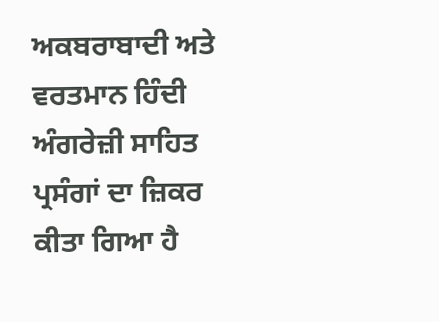ਅਕਬਰਾਬਾਦੀ ਅਤੇ ਵਰਤਮਾਨ ਹਿੰਦੀ ਅੰਗਰੇਜ਼ੀ ਸਾਹਿਤ ਪ੍ਰਸੰਗਾਂ ਦਾ ਜ਼ਿਕਰ ਕੀਤਾ ਗਿਆ ਹੈ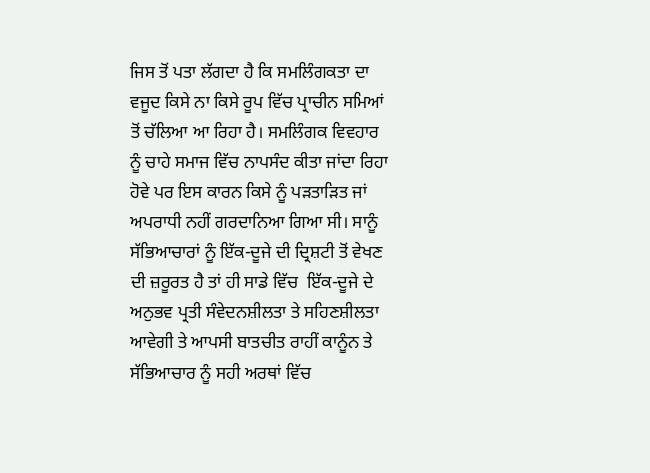ਜਿਸ ਤੋਂ ਪਤਾ ਲੱਗਦਾ ਹੈ ਕਿ ਸਮਲਿੰਗਕਤਾ ਦਾ ਵਜੂਦ ਕਿਸੇ ਨਾ ਕਿਸੇ ਰੂਪ ਵਿੱਚ ਪ੍ਰਾਚੀਨ ਸਮਿਆਂ ਤੋਂ ਚੱਲਿਆ ਆ ਰਿਹਾ ਹੈ। ਸਮਲਿੰਗਕ ਵਿਵਹਾਰ ਨੂੰ ਚਾਹੇ ਸਮਾਜ ਵਿੱਚ ਨਾਪਸੰਦ ਕੀਤਾ ਜਾਂਦਾ ਰਿਹਾ ਹੋਵੇ ਪਰ ਇਸ ਕਾਰਨ ਕਿਸੇ ਨੂੰ ਪੜਤਾੜਿਤ ਜਾਂ ਅਪਰਾਧੀ ਨਹੀਂ ਗਰਦਾਨਿਆ ਗਿਆ ਸੀ। ਸਾਨੂੰ ਸੱਭਿਆਚਾਰਾਂ ਨੂੰ ਇੱਕ-ਦੂਜੇ ਦੀ ਦ੍ਰਿਸ਼ਟੀ ਤੋਂ ਵੇਖਣ ਦੀ ਜ਼ਰੂਰਤ ਹੈ ਤਾਂ ਹੀ ਸਾਡੇ ਵਿੱਚ  ਇੱਕ-ਦੂਜੇ ਦੇ ਅਨੁਭਵ ਪ੍ਰਤੀ ਸੰਵੇਦਨਸ਼ੀਲਤਾ ਤੇ ਸਹਿਣਸ਼ੀਲਤਾ ਆਵੇਗੀ ਤੇ ਆਪਸੀ ਬਾਤਚੀਤ ਰਾਹੀਂ ਕਾਨੂੰਨ ਤੇ ਸੱਭਿਆਚਾਰ ਨੂੰ ਸਹੀ ਅਰਥਾਂ ਵਿੱਚ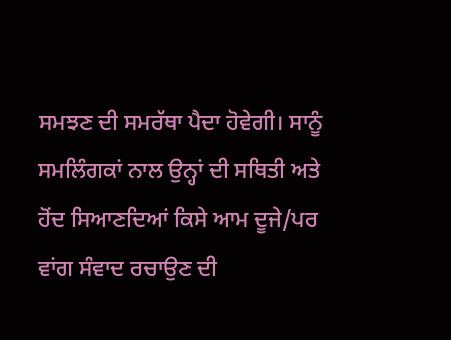ਸਮਝਣ ਦੀ ਸਮਰੱਥਾ ਪੈਦਾ ਹੋਵੇਗੀ। ਸਾਨੂੰ ਸਮਲਿੰਗਕਾਂ ਨਾਲ ਉਨ੍ਹਾਂ ਦੀ ਸਥਿਤੀ ਅਤੇ ਹੋਂਦ ਸਿਆਣਦਿਆਂ ਕਿਸੇ ਆਮ ਦੂਜੇ/ਪਰ ਵਾਂਗ ਸੰਵਾਦ ਰਚਾਉਣ ਦੀ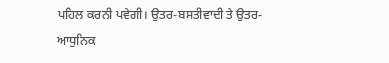ਪਹਿਲ ਕਰਨੀ ਪਵੇਗੀ। ਉਤਰ-ਬਸਤੀਵਾਦੀ ਤੇ ਉਤਰ-ਆਧੁਨਿਕ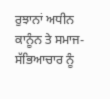ਰੁਝਾਨਾਂ ਅਧੀਨ ਕਾਨੂੰਨ ਤੇ ਸਮਾਜ-ਸੱਭਿਆਚਾਰ ਨੂੰ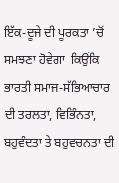ਇੱਕ-ਦੂਜੇ ਦੀ ਪੂਰਕਤਾ ’ਚੋਂ ਸਮਝਣਾ ਹੋਵੇਗਾ  ਕਿਉਂਕਿ ਭਾਰਤੀ ਸਮਾਜ-ਸੱਭਿਆਚਾਰ ਦੀ ਤਰਲਤਾ, ਵਿਭਿੰਨਤਾ, ਬਹੁਵੰਦਤਾ ਤੇ ਬਹੁਵਚਨਤਾ ਦੀ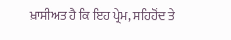ਖ਼ਾਸੀਅਤ ਹੈ ਕਿ ਇਹ ਪ੍ਰੇਮ, ਸਹਿਹੋਂਦ ਤੇ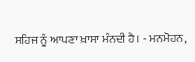ਸਹਿਜ ਨੂੰ ਆਪਣਾ ਖ਼ਾਸਾ ਮੰਨਦੀ ਹੈ। - ਮਨਮੋਹਨ,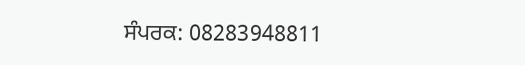ਸੰਪਰਕ: 08283948811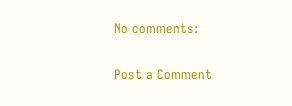No comments:

Post a Comment